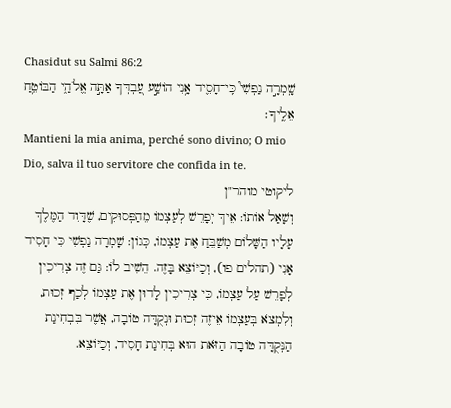Chasidut su Salmi 86:2
שָֽׁמְרָ֣ה נַפְשִׁי֮ כִּֽי־חָסִ֪יד אָ֥נִי הוֹשַׁ֣ע עַ֭בְדְּךָ אַתָּ֣ה אֱלֹהַ֑י הַבּוֹטֵ֥חַ אֵלֶֽיךָ׃
Mantieni la mia anima, perché sono divino; O mio Dio, salva il tuo servitore che confida in te.
ליקוטי מוהר"ן
וְשָׁאַל אוֹתוֹ: אֵיךְ יְפָרֵשׁ לְעַצְמוֹ מֵהַפְּסוּקִים, שֶׁדָּוִד הַמֶּלֶךְ עָלָיו הַשָּׁלוֹם מְשַׁבֵּחַ אֶת עַצְמוֹ, כְּגוֹן: שָׁמְרָה נַפְשִׁי כִּי חָסִיד אָנִי (תהלים פו), וְכַיּוֹצֵא בָּזֶה. הֵשִׁיב לוֹ: גַּם זֶה צְרִיכִין לְפָרֵשׁ עַל עַצְמוֹ, כִּי צְרִיכִין לָדוּן אֶת עַצְמוֹ לְכַף זְכוּת, וְלִמְצֹא בְּעַצְמוֹ אֵיזֶה זְכוּת וּנְקֻדָּה טוֹבָה, אֲשֶׁר בִּבְחִינַת הַנְּקֻדָּה טוֹבָה הַזֹּאת הוּא בְּחִינַת חָסִיד, וְכַיּוֹצֵא.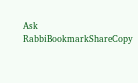Ask RabbiBookmarkShareCopy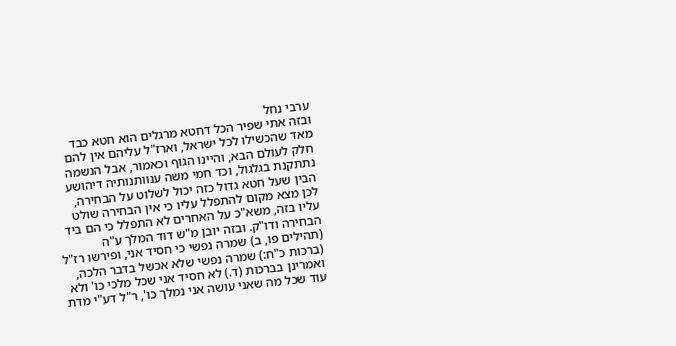ערבי נחל
ובזה אתי שפיר הכל דחטא מרגלים הוא חטא כבד מאד שהכשילו לכל ישראל, וארז"ל עליהם אין להם חלק לעולם הבא, והיינו הגוף וכאמור, אבל הנשמה נתתקנת בגלגול, וכד חמי משה ענוותנותיה דיהושע הבין שעל חטא גדול כזה יכול לשלוט על הבחירה, לכן מצא מקום להתפלל עליו כי אין הבחירה שולט עליו בזה, משא"כ על האחרים לא התפלל כי הם ביד הבחירה ודו"ק. ובזה יובן מ"ש דוד המלך ע"ה (תהילים פו, ב) שמרה נפשי כי חסיד אני, ופירשו רז"ל (ברכות כ"ח:) שמרה נפשי שלא אכשל בדבר הלכה, ואמרינן בברכות (ד.) לא חסיד אני שכל מלכי כו' ולא עוד שכל מה שאני עושה אני נמלך כו', ר"ל דע"י מדת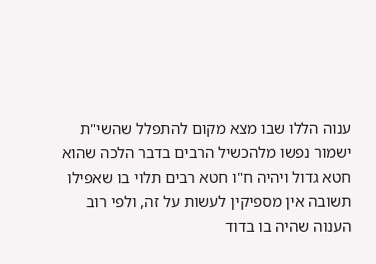ענוה הללו שבו מצא מקום להתפלל שהשי"ת ישמור נפשו מלהכשיל הרבים בדבר הלכה שהוא חטא גדול ויהיה ח"ו חטא רבים תלוי בו שאפילו תשובה אין מספיקין לעשות על זה, ולפי רוב הענוה שהיה בו בדוד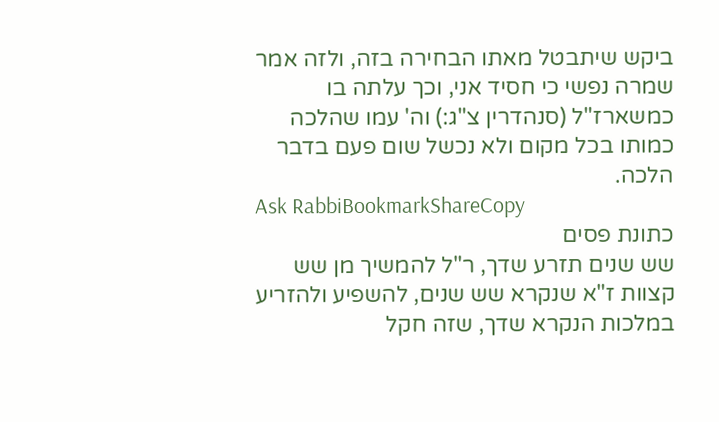ביקש שיתבטל מאתו הבחירה בזה, ולזה אמר שמרה נפשי כי חסיד אני, וכך עלתה בו כמשארז"ל (סנהדרין צ"ג:) וה' עמו שהלכה כמותו בכל מקום ולא נכשל שום פעם בדבר הלכה.
Ask RabbiBookmarkShareCopy
כתונת פסים
שש שנים תזרע שדך, ר"ל להמשיך מן שש קצוות ז"א שנקרא שש שנים, להשפיע ולהזריע במלכות הנקרא שדך, שזה חקל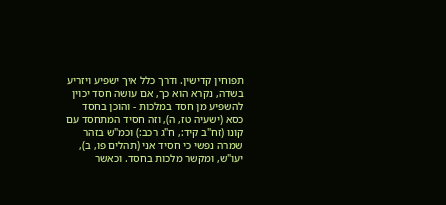תפוחין קדישין. ודרך כלל איך ישפיע ויזריע בשדה, נקרא הוא כך, אם עושה חסד יכוין להשפיע מן חסד במלכות - והוכן בחסד כסא (ישעיה טז, ה), וזה חסיד המתחסד עם קונו (זח"ב קיד:, ח"ג רכב:) וכמ"ש בזהר שמרה נפשי כי חסיד אני (תהלים פו, ב), יעו"ש, ומקשר מלכות בחסד. וכאשר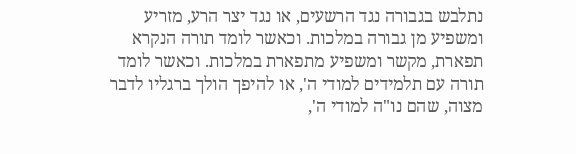נתלבש בגבורה נגד הרשעים, או נגד יצר הרע, מזריע ומשפיע מן גבורה במלכות. וכאשר לומד תורה הנקרא תפארת, מקשר ומשפיע מתפארת במלכות. וכאשר לומד תורה עם תלמידים למודי ה', או להיפך הולך ברגליו לדבר מצוה, שהם נו"ה למודי ה',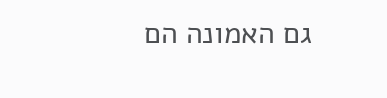גם האמונה הם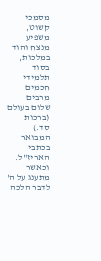מסמכי קשוט, משפיע מנצח והוד במלכות, בסוד תלמידי חכמים מרבים שלום בעולם (ברכות סד.) המבואר בכתבי האריז"ל. וכאשר מתענג על ה' לדבר הלכה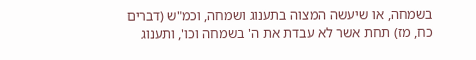בשמחה, או שיעשה המצוה בתענוג ושמחה, וכמ"ש (דברים כח, מז) תחת אשר לא עבדת את ה' בשמחה וכו', ותענוג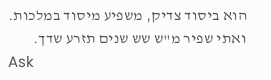הוא ביסוד צדיק, משפיע מיסוד במלכות. ואתי שפיר מ"ש שש שנים תזרע שדך.
Ask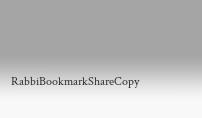RabbiBookmarkShareCopy